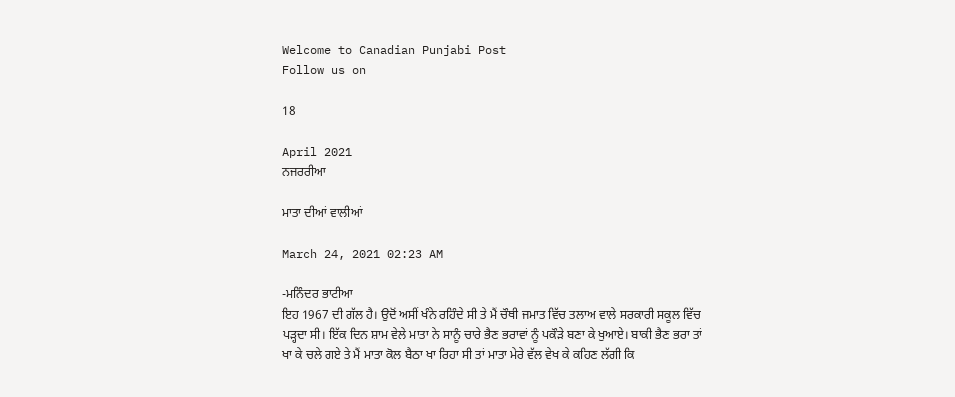Welcome to Canadian Punjabi Post
Follow us on

18

April 2021
ਨਜਰਰੀਆ

ਮਾਤਾ ਦੀਆਂ ਵਾਲੀਆਂ

March 24, 2021 02:23 AM

-ਮਨਿੰਦਰ ਭਾਟੀਆ
ਇਹ 1967 ਦੀ ਗੱਲ ਹੈ। ਉਦੋਂ ਅਸੀਂ ਖੰਨੇ ਰਹਿੰਦੇ ਸੀ ਤੇ ਮੈਂ ਚੌਥੀ ਜਮਾਤ ਵਿੱਚ ਤਲਾਅ ਵਾਲੇ ਸਰਕਾਰੀ ਸਕੂਲ ਵਿੱਚ ਪੜ੍ਹਦਾ ਸੀ। ਇੱਕ ਦਿਨ ਸ਼ਾਮ ਵੇਲੇ ਮਾਤਾ ਨੇ ਸਾਨੂੰ ਚਾਰੇ ਭੈਣ ਭਰਾਵਾਂ ਨੂੰ ਪਕੌੜੇ ਬਣਾ ਕੇ ਖੁਆਏ। ਬਾਕੀ ਭੈਣ ਭਰਾ ਤਾਂ ਖਾ ਕੇ ਚਲੇ ਗਏ ਤੇ ਮੈਂ ਮਾਤਾ ਕੋਲ ਬੈਠਾ ਖਾ ਰਿਹਾ ਸੀ ਤਾਂ ਮਾਤਾ ਮੇਰੇ ਵੱਲ ਵੇਖ ਕੇ ਕਹਿਣ ਲੱਗੀ ਕਿ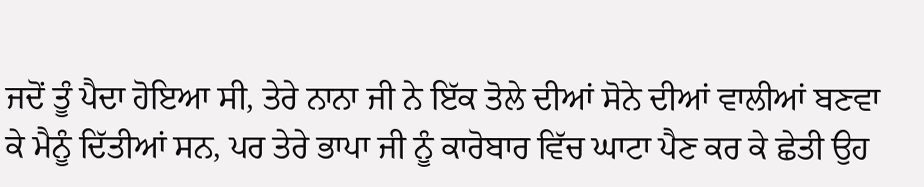ਜਦੋਂ ਤੂੰ ਪੈਦਾ ਹੋਇਆ ਸੀ, ਤੇਰੇ ਨਾਨਾ ਜੀ ਨੇ ਇੱਕ ਤੋਲੇ ਦੀਆਂ ਸੋਨੇ ਦੀਆਂ ਵਾਲੀਆਂ ਬਣਵਾ ਕੇ ਮੈਨੂੰ ਦਿੱਤੀਆਂ ਸਨ, ਪਰ ਤੇਰੇ ਭਾਪਾ ਜੀ ਨੂੰ ਕਾਰੋਬਾਰ ਵਿੱਚ ਘਾਟਾ ਪੈਣ ਕਰ ਕੇ ਛੇਤੀ ਉਹ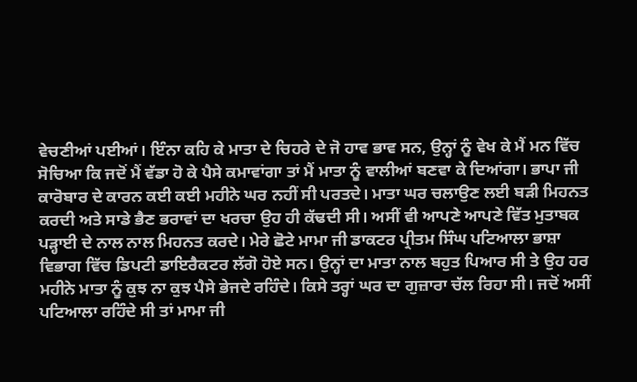ਵੇਚਣੀਆਂ ਪਈਆਂ। ਇੰਨਾ ਕਹਿ ਕੇ ਮਾਤਾ ਦੇ ਚਿਹਰੇ ਦੇ ਜੋ ਹਾਵ ਭਾਵ ਸਨ, ਉਨ੍ਹਾਂ ਨੂੰ ਵੇਖ ਕੇ ਮੈਂ ਮਨ ਵਿੱਚ ਸੋਚਿਆ ਕਿ ਜਦੋਂ ਮੈਂ ਵੱਡਾ ਹੋ ਕੇ ਪੈਸੇ ਕਮਾਵਾਂਗਾ ਤਾਂ ਮੈਂ ਮਾਤਾ ਨੂੰ ਵਾਲੀਆਂ ਬਣਵਾ ਕੇ ਦਿਆਂਗਾ। ਭਾਪਾ ਜੀ ਕਾਰੋਬਾਰ ਦੇ ਕਾਰਨ ਕਈ ਕਈ ਮਹੀਨੇ ਘਰ ਨਹੀਂ ਸੀ ਪਰਤਦੇ। ਮਾਤਾ ਘਰ ਚਲਾਉਣ ਲਈ ਬੜੀ ਮਿਹਨਤ ਕਰਦੀ ਅਤੇ ਸਾਡੇ ਭੈਣ ਭਰਾਵਾਂ ਦਾ ਖਰਚਾ ਉਹ ਹੀ ਕੱਢਦੀ ਸੀ। ਅਸੀਂ ਵੀ ਆਪਣੇ ਆਪਣੇ ਵਿੱਤ ਮੁਤਾਬਕ ਪੜ੍ਹਾਈ ਦੇ ਨਾਲ ਨਾਲ ਮਿਹਨਤ ਕਰਦੇ। ਮੇਰੇ ਛੋਟੇ ਮਾਮਾ ਜੀ ਡਾਕਟਰ ਪ੍ਰੀਤਮ ਸਿੰਘ ਪਟਿਆਲਾ ਭਾਸ਼ਾ ਵਿਭਾਗ ਵਿੱਚ ਡਿਪਟੀ ਡਾਇਰੈਕਟਰ ਲੱਗੋ ਹੋਏ ਸਨ। ਉਨ੍ਹਾਂ ਦਾ ਮਾਤਾ ਨਾਲ ਬਹੁਤ ਪਿਆਰ ਸੀ ਤੇ ਉਹ ਹਰ ਮਹੀਨੇ ਮਾਤਾ ਨੂੰ ਕੁਝ ਨਾ ਕੁਝ ਪੈਸੇ ਭੇਜਦੇ ਰਹਿੰਦੇ। ਕਿਸੇ ਤਰ੍ਹਾਂ ਘਰ ਦਾ ਗੁਜ਼ਾਰਾ ਚੱਲ ਰਿਹਾ ਸੀ। ਜਦੋਂ ਅਸੀਂ ਪਟਿਆਲਾ ਰਹਿੰਦੇ ਸੀ ਤਾਂ ਮਾਮਾ ਜੀ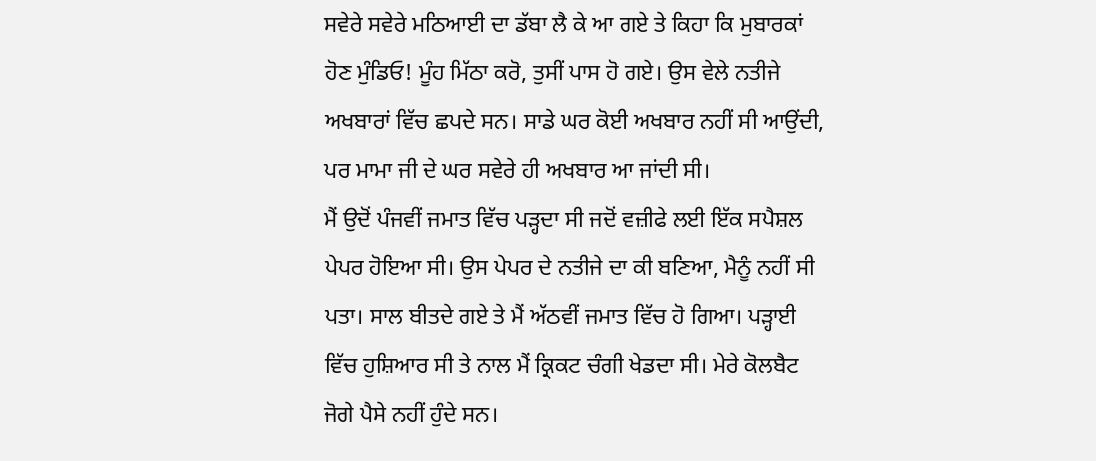ਸਵੇਰੇ ਸਵੇਰੇ ਮਠਿਆਈ ਦਾ ਡੱਬਾ ਲੈ ਕੇ ਆ ਗਏ ਤੇ ਕਿਹਾ ਕਿ ਮੁਬਾਰਕਾਂ ਹੋਣ ਮੁੰਡਿਓ! ਮੂੰਹ ਮਿੱਠਾ ਕਰੋ, ਤੁਸੀਂ ਪਾਸ ਹੋ ਗਏ। ਉਸ ਵੇਲੇ ਨਤੀਜੇ ਅਖਬਾਰਾਂ ਵਿੱਚ ਛਪਦੇ ਸਨ। ਸਾਡੇ ਘਰ ਕੋਈ ਅਖਬਾਰ ਨਹੀਂ ਸੀ ਆਉਂਦੀ, ਪਰ ਮਾਮਾ ਜੀ ਦੇ ਘਰ ਸਵੇਰੇ ਹੀ ਅਖਬਾਰ ਆ ਜਾਂਦੀ ਸੀ।
ਮੈਂ ਉਦੋਂ ਪੰਜਵੀਂ ਜਮਾਤ ਵਿੱਚ ਪੜ੍ਹਦਾ ਸੀ ਜਦੋਂ ਵਜ਼ੀਫੇ ਲਈ ਇੱਕ ਸਪੈਸ਼ਲ ਪੇਪਰ ਹੋਇਆ ਸੀ। ਉਸ ਪੇਪਰ ਦੇ ਨਤੀਜੇ ਦਾ ਕੀ ਬਣਿਆ, ਮੈਨੂੰ ਨਹੀਂ ਸੀ ਪਤਾ। ਸਾਲ ਬੀਤਦੇ ਗਏ ਤੇ ਮੈਂ ਅੱਠਵੀਂ ਜਮਾਤ ਵਿੱਚ ਹੋ ਗਿਆ। ਪੜ੍ਹਾਈ ਵਿੱਚ ਹੁਸ਼ਿਆਰ ਸੀ ਤੇ ਨਾਲ ਮੈਂ ਕ੍ਰਿਕਟ ਚੰਗੀ ਖੇਡਦਾ ਸੀ। ਮੇਰੇ ਕੋਲਬੈਟ ਜੋਗੇ ਪੈਸੇ ਨਹੀਂ ਹੁੰਦੇ ਸਨ।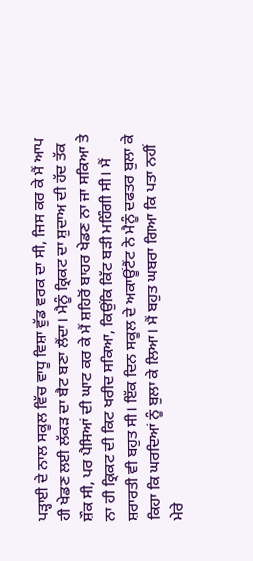ਪੜ੍ਹਾਈ ਦੇ ਨਾਲ ਸਕੂਲ ਵਿੱਚ ਵਾਧੂ ਵਿਸ਼ਾ ਵੁੱਡ ਵਰਕ ਦਾ ਸੀ, ਜਿਸ ਕਰ ਕੇ ਮੈਂ ਆਪ ਹੀ ਖੇਡਣ ਲਈ ਲੱਕੜ ਦਾ ਬੈਟ ਬਣਾ ਲੈਂਦਾ। ਮੈਨੂੰ ਕ੍ਰਿਕਟ ਦਾ ਸ਼ੁਦਾਅ ਦੀ ਹੱਦ ਤੱਕ ਸ਼ੌਕ ਸੀ, ਪਰ ਪੈਸਿਆਂ ਦੀ ਘਾਟ ਕਰ ਕੇ ਮੈਂ ਸ਼ਹਿਰੋਂ ਬਾਹਰ ਖੇਡਣ ਨਾ ਜਾ ਸਕਿਆ ਤੇ ਨਾ ਹੀ ਕ੍ਰਿਕਟ ਦੀ ਕਿਟ ਖਰੀਦ ਸਕਿਆ, ਕਿਉਂਕਿ ਕਿੱਟ ਬੜੀ ਮਹਿੰਗੀ ਸੀ। ਮੈਂ ਸ਼ਰਾਰਤੀ ਵੀ ਬਹੁਤ ਸੀ। ਇੱਕ ਦਿਨ ਸਕੂਲ ਦੇ ਅਕਾਊਂਟੈਂਟ ਨੇ ਮੈਨੂੰ ਦਫਤਰ ਬੁਲਾ ਕੇ ਕਿਹਾ ਕਿ ਘਰਦਿਆਂ ਨੂੰ ਬੁਲਾ ਕੇ ਲਿਆ। ਮੈਂ ਬਹੁਤ ਘਬਰਾ ਗਿਆ ਕਿ ਪਤਾ ਨਹੀਂ ਮੇਰੇ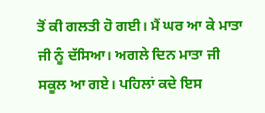ਤੋਂ ਕੀ ਗਲਤੀ ਹੋ ਗਈ। ਮੈਂ ਘਰ ਆ ਕੇ ਮਾਤਾ ਜੀ ਨੂੰ ਦੱਸਿਆ। ਅਗਲੇ ਦਿਨ ਮਾਤਾ ਜੀ ਸਕੂਲ ਆ ਗਏ। ਪਹਿਲਾਂ ਕਦੇ ਇਸ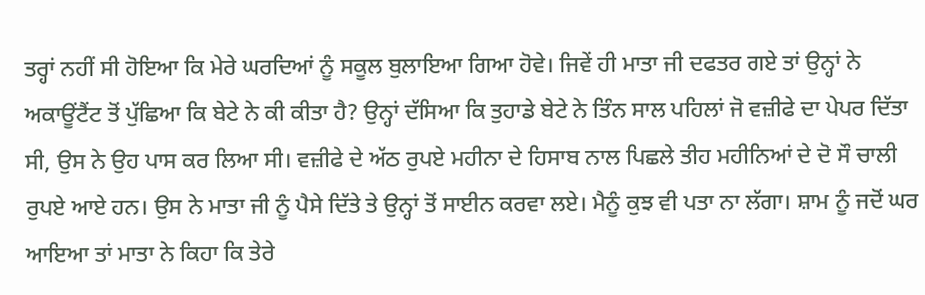ਤਰ੍ਹਾਂ ਨਹੀਂ ਸੀ ਹੋਇਆ ਕਿ ਮੇਰੇ ਘਰਦਿਆਂ ਨੂੰ ਸਕੂਲ ਬੁਲਾਇਆ ਗਿਆ ਹੋਵੇ। ਜਿਵੇਂ ਹੀ ਮਾਤਾ ਜੀ ਦਫਤਰ ਗਏ ਤਾਂ ਉਨ੍ਹਾਂ ਨੇ ਅਕਾਊਂਟੈਂਟ ਤੋਂ ਪੁੱਛਿਆ ਕਿ ਬੇਟੇ ਨੇ ਕੀ ਕੀਤਾ ਹੈ? ਉਨ੍ਹਾਂ ਦੱਸਿਆ ਕਿ ਤੁਹਾਡੇ ਬੇਟੇ ਨੇ ਤਿੰਨ ਸਾਲ ਪਹਿਲਾਂ ਜੋ ਵਜ਼ੀਫੇ ਦਾ ਪੇਪਰ ਦਿੱਤਾ ਸੀ, ਉਸ ਨੇ ਉਹ ਪਾਸ ਕਰ ਲਿਆ ਸੀ। ਵਜ਼ੀਫੇ ਦੇ ਅੱਠ ਰੁਪਏ ਮਹੀਨਾ ਦੇ ਹਿਸਾਬ ਨਾਲ ਪਿਛਲੇ ਤੀਹ ਮਹੀਨਿਆਂ ਦੇ ਦੋ ਸੌ ਚਾਲੀ ਰੁਪਏ ਆਏ ਹਨ। ਉਸ ਨੇ ਮਾਤਾ ਜੀ ਨੂੰ ਪੈਸੇ ਦਿੱਤੇ ਤੇ ਉਨ੍ਹਾਂ ਤੋਂ ਸਾਈਨ ਕਰਵਾ ਲਏ। ਮੈਨੂੰ ਕੁਝ ਵੀ ਪਤਾ ਨਾ ਲੱਗਾ। ਸ਼ਾਮ ਨੂੰ ਜਦੋਂ ਘਰ ਆਇਆ ਤਾਂ ਮਾਤਾ ਨੇ ਕਿਹਾ ਕਿ ਤੇਰੇ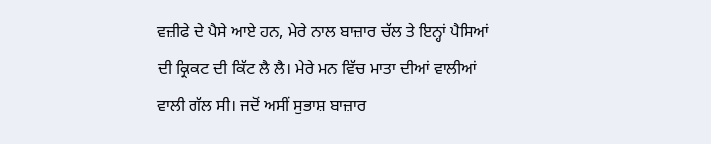ਵਜ਼ੀਫੇ ਦੇ ਪੈਸੇ ਆਏ ਹਨ, ਮੇਰੇ ਨਾਲ ਬਾਜ਼ਾਰ ਚੱਲ ਤੇ ਇਨ੍ਹਾਂ ਪੈਸਿਆਂ ਦੀ ਕ੍ਰਿਕਟ ਦੀ ਕਿੱਟ ਲੈ ਲੈ। ਮੇਰੇ ਮਨ ਵਿੱਚ ਮਾਤਾ ਦੀਆਂ ਵਾਲੀਆਂ ਵਾਲੀ ਗੱਲ ਸੀ। ਜਦੋਂ ਅਸੀਂ ਸੁਭਾਸ਼ ਬਾਜ਼ਾਰ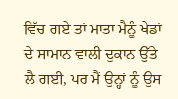ਵਿੱਚ ਗਏ ਤਾਂ ਮਾਤਾ ਮੈਨੂੰ ਖੇਡਾਂ ਦੇ ਸਾਮਾਨ ਵਾਲੀ ਦੁਕਾਨ ਉੱਤੇ ਲੈ ਗਈ, ਪਰ ਮੈਂ ਉਨ੍ਹਾਂ ਨੂੰ ਉਸ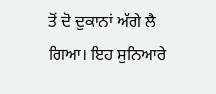ਤੋਂ ਦੋ ਦੁਕਾਨਾਂ ਅੱਗੇ ਲੈ ਗਿਆ। ਇਹ ਸੁਨਿਆਰੇ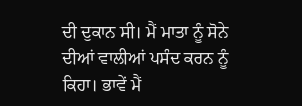ਦੀ ਦੁਕਾਨ ਸੀ। ਮੈਂ ਮਾਤਾ ਨੂੰ ਸੋਨੇ ਦੀਆਂ ਵਾਲੀਆਂ ਪਸੰਦ ਕਰਨ ਨੂੰ ਕਿਹਾ। ਭਾਵੇਂ ਮੈਂ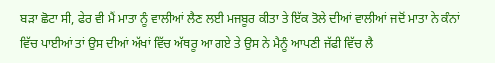ਬੜਾ ਛੋਟਾ ਸੀ, ਫੇਰ ਵੀ ਮੈਂ ਮਾਤਾ ਨੂੰ ਵਾਲੀਆਂ ਲੈਣ ਲਈ ਮਜਬੂਰ ਕੀਤਾ ਤੇ ਇੱਕ ਤੋਲੇ ਦੀਆਂ ਵਾਲੀਆਂ ਜਦੋਂ ਮਾਤਾ ਨੇ ਕੰਨਾਂ ਵਿੱਚ ਪਾਈਆਂ ਤਾਂ ਉਸ ਦੀਆਂ ਅੱਖਾਂ ਵਿੱਚ ਅੱਥਰੂ ਆ ਗਏ ਤੇ ਉਸ ਨੇ ਮੈਨੂੰ ਆਪਣੀ ਜੱਫੀ ਵਿੱਚ ਲੈ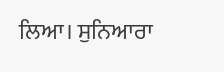ਲਿਆ। ਸੁਨਿਆਰਾ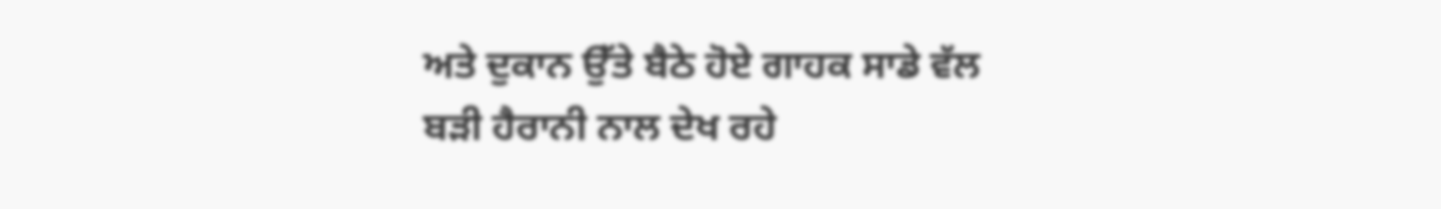ਅਤੇ ਦੁਕਾਨ ਉੱਤੇ ਬੈਠੇ ਹੋਏ ਗਾਹਕ ਸਾਡੇ ਵੱਲ ਬੜੀ ਹੈਰਾਨੀ ਨਾਲ ਦੇਖ ਰਹੇ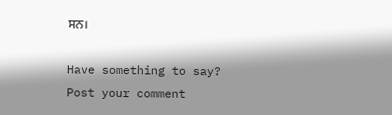ਸਨ।

Have something to say? Post your comment